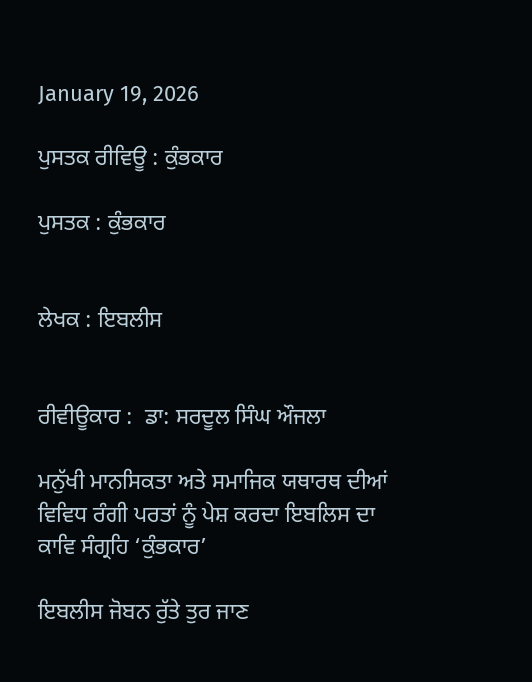January 19, 2026

ਪੁਸਤਕ ਰੀਵਿਊ : ਕੁੰਭਕਾਰ

ਪੁਸਤਕ : ਕੁੰਭਕਾਰ


ਲੇਖਕ : ਇਬਲੀਸ


ਰੀਵੀਊਕਾਰ :  ਡਾ: ਸਰਦੂਲ ਸਿੰਘ ਔਜਲਾ

ਮਨੁੱਖੀ ਮਾਨਸਿਕਤਾ ਅਤੇ ਸਮਾਜਿਕ ਯਥਾਰਥ ਦੀਆਂ
ਵਿਵਿਧ ਰੰਗੀ ਪਰਤਾਂ ਨੂੰ ਪੇਸ਼ ਕਰਦਾ ਇਬਲਿਸ ਦਾ
ਕਾਵਿ ਸੰਗ੍ਰਹਿ ‘ਕੁੰਭਕਾਰ’

ਇਬਲੀਸ ਜੋਬਨ ਰੁੱਤੇ ਤੁਰ ਜਾਣ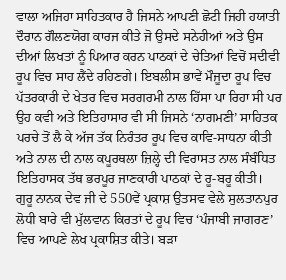ਵਾਲਾ ਅਜਿਹਾ ਸਾਹਿਤਕਾਰ ਹੈ ਜਿਸਨੇ ਆਪਣੀ ਛੋਟੀ ਜਿਹੀ ਹਯਾਤੀ ਦੌਰਾਨ ਗੌਲਣਯੋਗ ਕਾਰਜ ਕੀਤੇ ਜੋ ਉਸਦੇ ਸਨੇਹੀਆਂ ਅਤੇ ਉਸ ਦੀਆਂ ਲਿਖਤਾਂ ਨੂੰ ਪਿਆਰ ਕਰਨ ਪਾਠਕਾਂ ਦੇ ਚੇਤਿਆਂ ਵਿਚੋਂ ਸਦੀਵੀ ਰੂਪ ਵਿਚ ਸਾਹ ਲੈਂਦੇ ਰਹਿਣਗੇ। ਇਬਲੀਸ ਭਾਵੇਂ ਮੌਜੂਦਾ ਰੂਪ ਵਿਚ ਪੱਤਰਕਾਰੀ ਦੇ ਖੇਤਰ ਵਿਚ ਸਰਗਰਮੀ ਨਾਲ ਹਿੱਸਾ ਪਾ ਰਿਹਾ ਸੀ ਪਰ ਉਹ ਕਵੀ ਅਤੇ ਇਤਿਹਾਸਾਰ ਵੀ ਸੀ ਜਿਸਨੇ ‘ਨਾਗਮਣੀ’ ਸਾਹਿਤਕ ਪਰਚੇ ਤੋਂ ਲੈ ਕੇ ਅੱਜ ਤੱਕ ਨਿਰੰਤਰ ਰੂਪ ਵਿਚ ਕਾਵਿ-ਸਾਧਨਾ ਕੀਤੀ ਅਤੇ ਨਾਲ ਦੀ ਨਾਲ ਕਪੂਰਥਲਾ ਜ਼ਿਲ੍ਹੇ ਦੀ ਵਿਰਾਸਤ ਨਾਲ ਸੰਬੰਧਿਤ ਇਤਿਹਾਸਕ ਤੱਥ ਭਰਪੂਰ ਜਾਣਕਾਰੀ ਪਾਠਕਾਂ ਦੇ ਰੂ-ਬਰੂ ਕੀਤੀ। ਗੁਰੂ ਨਾਨਕ ਦੇਵ ਜੀ ਦੇ 550ਵੇਂ ਪ੍ਰਕਾਸ਼ ਉਤਸਵ ਵੇਲੇ ਸੁਲਤਾਨਪੁਰ ਲੋਧੀ ਬਾਰੇ ਵੀ ਮੁੱਲਵਾਨ ਕਿਰਤਾਂ ਦੇ ਰੂਪ ਵਿਚ ‘ਪੰਜਾਬੀ ਜਾਗਰਣ’ ਵਿਚ ਆਪਣੇ ਲੇਖ ਪ੍ਰਕਾਸ਼ਿਤ ਕੀਤੇ। ਬੜਾ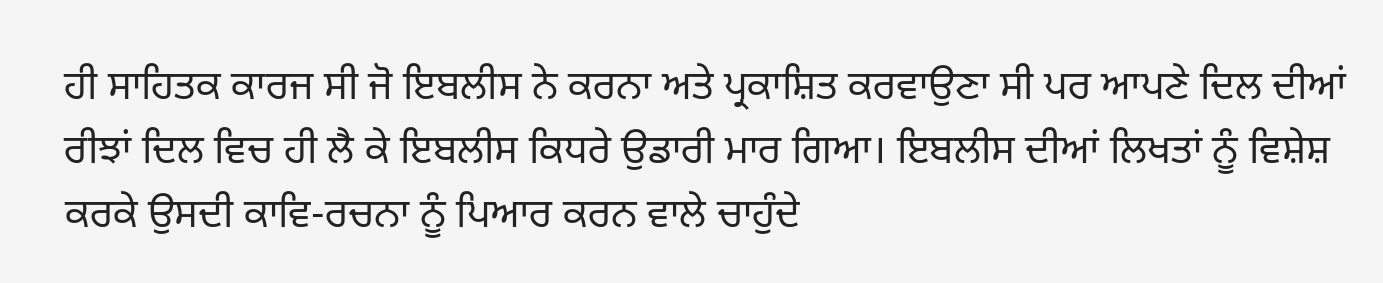ਹੀ ਸਾਹਿਤਕ ਕਾਰਜ ਸੀ ਜੋ ਇਬਲੀਸ ਨੇ ਕਰਨਾ ਅਤੇ ਪ੍ਰਕਾਸ਼ਿਤ ਕਰਵਾਉਣਾ ਸੀ ਪਰ ਆਪਣੇ ਦਿਲ ਦੀਆਂ ਰੀਝਾਂ ਦਿਲ ਵਿਚ ਹੀ ਲੈ ਕੇ ਇਬਲੀਸ ਕਿਧਰੇ ਉਡਾਰੀ ਮਾਰ ਗਿਆ। ਇਬਲੀਸ ਦੀਆਂ ਲਿਖਤਾਂ ਨੂੰ ਵਿਸ਼ੇਸ਼ ਕਰਕੇ ਉਸਦੀ ਕਾਵਿ-ਰਚਨਾ ਨੂੰ ਪਿਆਰ ਕਰਨ ਵਾਲੇ ਚਾਹੁੰਦੇ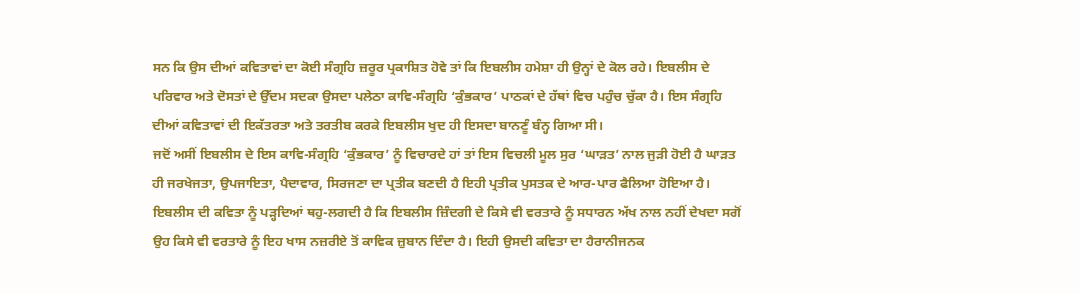ਸਨ ਕਿ ਉਸ ਦੀਆਂ ਕਵਿਤਾਵਾਂ ਦਾ ਕੋਈ ਸੰਗ੍ਰਹਿ ਜ਼ਰੂਰ ਪ੍ਰਕਾਸ਼ਿਤ ਹੋਵੇ ਤਾਂ ਕਿ ਇਬਲੀਸ ਹਮੇਸ਼ਾ ਹੀ ਉਨ੍ਹਾਂ ਦੇ ਕੋਲ ਰਹੇ। ਇਬਲੀਸ ਦੇ ਪਰਿਵਾਰ ਅਤੇ ਦੋਸਤਾਂ ਦੇ ਉੱਦਮ ਸਦਕਾ ਉਸਦਾ ਪਲੇਠਾ ਕਾਵਿ-ਸੰਗ੍ਰਹਿ ‘ਕੁੰਭਕਾਰ’ ਪਾਠਕਾਂ ਦੇ ਹੱਥਾਂ ਵਿਚ ਪਹੁੰਚ ਚੁੱਕਾ ਹੈ। ਇਸ ਸੰਗ੍ਰਹਿ ਦੀਆਂ ਕਵਿਤਾਵਾਂ ਦੀ ਇਕੱਤਰਤਾ ਅਤੇ ਤਰਤੀਬ ਕਰਕੇ ਇਬਲੀਸ ਖੁਦ ਹੀ ਇਸਦਾ ਬਾਨਣੂੰ ਬੰਨ੍ਹ ਗਿਆ ਸੀ।
ਜਦੋਂ ਅਸੀਂ ਇਬਲੀਸ ਦੇ ਇਸ ਕਾਵਿ-ਸੰਗ੍ਰਹਿ ‘ਕੁੰਭਕਾਰ’ ਨੂੰ ਵਿਚਾਰਦੇ ਹਾਂ ਤਾਂ ਇਸ ਵਿਚਲੀ ਮੂਲ ਸੁਰ ‘ਘਾੜਤ’ ਨਾਲ ਜੁੜੀ ਹੋਈ ਹੈ ਘਾੜਤ ਹੀ ਜਰਖੇਜਤਾ, ਉਪਜਾਇਤਾ, ਪੈਦਾਵਾਰ, ਸਿਰਜਣਾ ਦਾ ਪ੍ਰਤੀਕ ਬਣਦੀ ਹੈ ਇਹੀ ਪ੍ਰਤੀਕ ਪੁਸਤਕ ਦੇ ਆਰ-ਪਾਰ ਫੈਲਿਆ ਹੋਇਆ ਹੈ। ਇਬਲੀਸ ਦੀ ਕਵਿਤਾ ਨੂੰ ਪੜ੍ਹਦਿਆਂ ਥਹੁ-ਲਗਦੀ ਹੈ ਕਿ ਇਬਲੀਸ ਜ਼ਿੰਦਗੀ ਦੇ ਕਿਸੇ ਵੀ ਵਰਤਾਰੇ ਨੂੰ ਸਧਾਰਨ ਅੱਖ ਨਾਲ ਨਹੀਂ ਦੇਖਦਾ ਸਗੋਂ ਉਹ ਕਿਸੇ ਵੀ ਵਰਤਾਰੇ ਨੂੰ ਇਹ ਖਾਸ ਨਜ਼ਰੀਏ ਤੋਂ ਕਾਵਿਕ ਜ਼ੁਬਾਨ ਦਿੰਦਾ ਹੈ। ਇਹੀ ਉਸਦੀ ਕਵਿਤਾ ਦਾ ਹੈਰਾਨੀਜਨਕ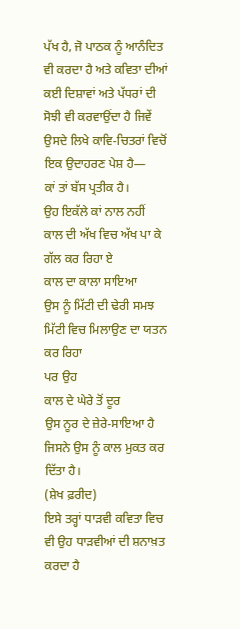ਪੱਖ ਹੈ, ਜੋ ਪਾਠਕ ਨੂੰ ਆਨੰਦਿਤ ਵੀ ਕਰਦਾ ਹੈ ਅਤੇ ਕਵਿਤਾ ਦੀਆਂ ਕਈ ਦਿਸ਼ਾਵਾਂ ਅਤੇ ਪੱਧਰਾਂ ਦੀ ਸੋਝੀ ਵੀ ਕਰਵਾਉਂਦਾ ਹੈ ਜਿਵੇਂ ਉਸਦੇ ਲਿਖੇ ਕਾਵਿ-ਚਿਤਰਾਂ ਵਿਚੋਂ ਇਕ ਉਦਾਹਰਣ ਪੇਸ਼ ਹੈ—
ਕਾਂ ਤਾਂ ਬੱਸ ਪ੍ਰਤੀਕ ਹੈ।
ਉਹ ਇਕੱਲੇ ਕਾਂ ਨਾਲ ਨਹੀਂ
ਕਾਲ ਦੀ ਅੱਖ ਵਿਚ ਅੱਖ ਪਾ ਕੇ
ਗੱਲ ਕਰ ਰਿਹਾ ਏ
ਕਾਲ ਦਾ ਕਾਲਾ ਸਾਇਆ
ਉਸ ਨੂੰ ਮਿੱਟੀ ਦੀ ਢੇਰੀ ਸਮਝ
ਮਿੱਟੀ ਵਿਚ ਮਿਲਾਉਣ ਦਾ ਯਤਨ ਕਰ ਰਿਹਾ
ਪਰ ਉਹ
ਕਾਲ ਦੇ ਘੇਰੇ ਤੋਂ ਦੂਰ
ਉਸ ਨੂਰ ਦੇ ਜ਼ੇਰੇ-ਸਾਇਆ ਹੈ
ਜਿਸਨੇ ਉਸ ਨੂੰ ਕਾਲ ਮੁਕਤ ਕਰ ਦਿੱਤਾ ਹੈ।
(ਸ਼ੇਖ ਫ਼ਰੀਦ)
ਇਸੇ ਤਰ੍ਹਾਂ ਧਾੜਵੀ ਕਵਿਤਾ ਵਿਚ ਵੀ ਉਹ ਧਾੜਵੀਆਂ ਦੀ ਸ਼ਨਾਖ਼ਤ ਕਰਦਾ ਹੈ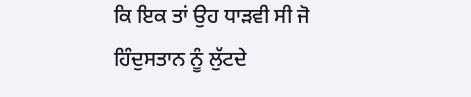ਕਿ ਇਕ ਤਾਂ ਉਹ ਧਾੜਵੀ ਸੀ ਜੋ ਹਿੰਦੁਸਤਾਨ ਨੂੰ ਲੁੱਟਦੇ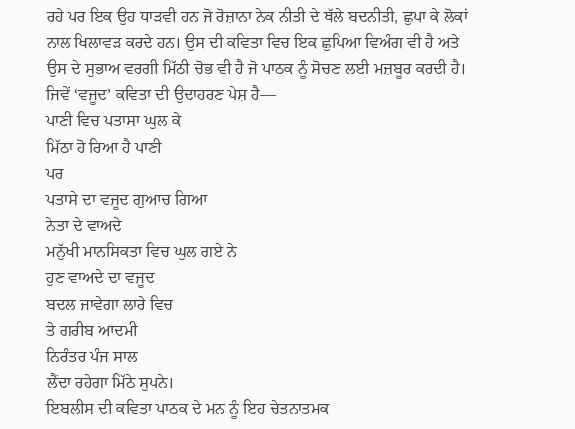ਰਹੇ ਪਰ ਇਕ ਉਹ ਧਾੜਵੀ ਹਨ ਜੋ ਰੋਜ਼ਾਨਾ ਨੇਕ ਨੀਤੀ ਦੇ ਥੱਲੇ ਬਦਨੀਤੀ, ਛੁਪਾ ਕੇ ਲੋਕਾਂ ਨਾਲ ਖਿਲਾਵੜ ਕਰਦੇ ਹਨ। ਉਸ ਦੀ ਕਵਿਤਾ ਵਿਚ ਇਕ ਛੁਪਿਆ ਵਿਅੰਗ ਵੀ ਹੈ ਅਤੇ ਉਸ ਦੇ ਸੁਭਾਅ ਵਰਗੀ ਮਿੱਠੀ ਚੋਭ ਵੀ ਹੈ ਜੋ ਪਾਠਕ ਨੂੰ ਸੋਚਣ ਲਈ ਮਜ਼ਬੂਰ ਕਰਦੀ ਹੈ। ਜਿਵੇਂ ‘ਵਜੂਦ’ ਕਵਿਤਾ ਦੀ ਉਦਾਹਰਣ ਪੇਸ਼ ਹੈ—
ਪਾਣੀ ਵਿਚ ਪਤਾਸਾ ਘੁਲ ਕੇ
ਮਿੱਠਾ ਹੋ ਰਿਆ ਹੈ ਪਾਣੀ
ਪਰ
ਪਤਾਸੇ ਦਾ ਵਜੂਦ ਗੁਆਚ ਗਿਆ
ਨੇਤਾ ਦੇ ਵਾਅਦੇ
ਮਨੁੱਖੀ ਮਾਨਸਿਕਤਾ ਵਿਚ ਘੁਲ ਗਏ ਨੇ
ਹੁਣ ਵਾਅਦੇ ਦਾ ਵਜੂਦ
ਬਦਲ ਜਾਵੇਗਾ ਲਾਰੇ ਵਿਚ
ਤੇ ਗਰੀਬ ਆਦਮੀ
ਨਿਰੰਤਰ ਪੰਜ ਸਾਲ
ਲੈਂਦਾ ਰਹੇਗਾ ਮਿੱਠੇ ਸੁਪਨੇ।
ਇਬਲੀਸ ਦੀ ਕਵਿਤਾ ਪਾਠਕ ਦੇ ਮਨ ਨੂੰ ਇਹ ਚੇਤਨਾਤਮਕ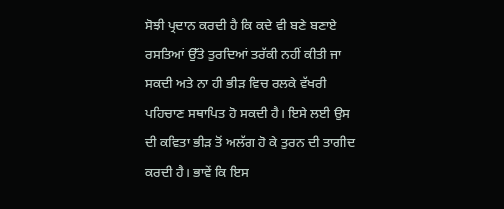ਸੋਝੀ ਪ੍ਰਦਾਨ ਕਰਦੀ ਹੈ ਕਿ ਕਦੇ ਵੀ ਬਣੇ ਬਣਾਏ ਰਸਤਿਆਂ ਉੱਤੇ ਤੁਰਦਿਆਂ ਤਰੱਕੀ ਨਹੀਂ ਕੀਤੀ ਜਾ ਸਕਦੀ ਅਤੇ ਨਾ ਹੀ ਭੀੜ ਵਿਚ ਰਲਕੇ ਵੱਖਰੀ ਪਹਿਚਾਣ ਸਥਾਪਿਤ ਹੋ ਸਕਦੀ ਹੈ। ਇਸੇ ਲਈ ਉਸ ਦੀ ਕਵਿਤਾ ਭੀੜ ਤੋਂ ਅਲੱਗ ਹੋ ਕੇ ਤੁਰਨ ਦੀ ਤਾਗੀਦ ਕਰਦੀ ਹੈ। ਭਾਵੇਂ ਕਿ ਇਸ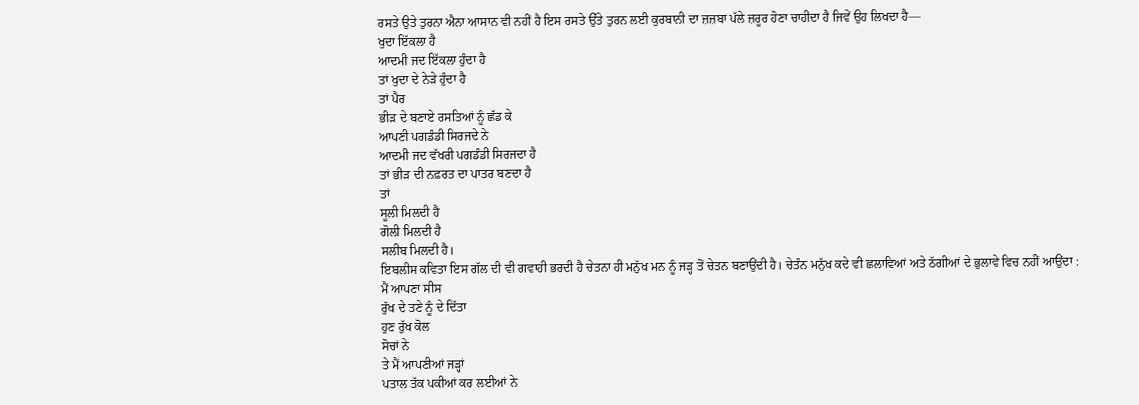ਰਸਤੇ ਉਤੇ ਤੁਰਨਾ ਐਨਾ ਆਸਾਨ ਵੀ ਨਹੀਂ ਹੈ ਇਸ ਰਸਤੇ ਉੱਤੇ ਤੁਰਨ ਲਈ ਕੁਰਬਾਨੀ ਦਾ ਜ਼ਜ਼ਬਾ ਪੱਲੇ ਜ਼ਰੂਰ ਹੋਣਾ ਚਾਹੀਦਾ ਹੈ ਜਿਵੇਂ ਉਹ ਲਿਖਦਾ ਹੈ—
ਖੁਦਾ ਇੱਕਲਾ ਹੈ
ਆਦਮੀ ਜਦ ਇੱਕਲਾ ਹੁੰਦਾ ਹੈ
ਤਾਂ ਖੁਦਾ ਦੇ ਨੇੜੇ ਹੁੰਦਾ ਹੈ
ਤਾਂ ਪੈਰ
ਭੀੜ ਦੇ ਬਣਾਏ ਰਸਤਿਆਂ ਨੂੰ ਛੱਡ ਕੇ
ਆਪਣੀ ਪਗਡੰਡੀ ਸਿਰਜਦੇ ਨੇ
ਆਦਮੀ ਜਦ ਵੱਖਰੀ ਪਗਡੰਡੀ ਸਿਰਜਦਾ ਹੈ
ਤਾਂ ਭੀੜ ਦੀ ਨਫ਼ਰਤ ਦਾ ਪਾਤਰ ਬਣਦਾ ਹੈ
ਤਾਂ
ਸੂਲੀ ਮਿਲਦੀ ਹੈ
ਗੋਲੀ ਮਿਲਦੀ ਹੈ
ਸਲੀਬ ਮਿਲਦੀ ਹੈ।
ਇਬਲੀਸ ਕਵਿਤਾ ਇਸ ਗੱਲ ਦੀ ਵੀ ਗਵਾਹੀ ਭਰਦੀ ਹੈ ਚੇਤਨਾ ਹੀ ਮਨੁੱਖ ਮਨ ਨੂੰ ਜੜ੍ਹ ਤੋਂ ਚੇਤਨ ਬਣਾਉਂਦੀ ਹੈ। ਚੇਤੰਨ ਮਨੁੱਖ ਕਦੇ ਵੀ ਛਲਾਵਿਆਂ ਅਤੇ ਠੱਗੀਆਂ ਦੇ ਭੁਲਾਵੇ ਵਿਚ ਨਹੀਂ ਆਉਂਦਾ :
ਮੈਂ ਆਪਣਾ ਸੀਸ
ਰੁੱਖ ਦੇ ਤਣੇ ਨੂੰ ਦੇ ਦਿੱਤਾ
ਹੁਣ ਰੁੱਖ ਕੋਲ
ਸੋਚਾਂ ਨੇ
ਤੇ ਮੈਂ ਆਪਣੀਆਂ ਜੜ੍ਹਾਂ
ਪਤਾਲ ਤੱਕ ਪਕੀਆਂ ਕਰ ਲਈਆਂ ਨੇ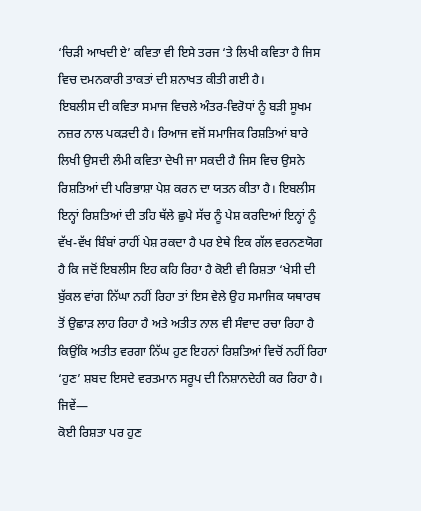‘ਚਿੜੀ ਆਖਦੀ ਏ’ ਕਵਿਤਾ ਵੀ ਇਸੇ ਤਰਜ ‘ਤੇ ਲਿਖੀ ਕਵਿਤਾ ਹੈ ਜਿਸ ਵਿਚ ਦਮਨਕਾਰੀ ਤਾਕਤਾਂ ਦੀ ਸ਼ਨਾਖਤ ਕੀਤੀ ਗਈ ਹੈ।
ਇਬਲੀਸ ਦੀ ਕਵਿਤਾ ਸਮਾਜ ਵਿਚਲੇ ਅੰਤਰ-ਵਿਰੋਧਾਂ ਨੂੰ ਬੜੀ ਸੂਖਮ ਨਜ਼ਰ ਨਾਲ ਪਕੜਦੀ ਹੈ। ਰਿਆਜ ਵਜੋਂ ਸਮਾਜਿਕ ਰਿਸ਼ਤਿਆਂ ਬਾਰੇ ਲਿਖੀ ਉਸਦੀ ਲੰਮੀ ਕਵਿਤਾ ਦੇਖੀ ਜਾ ਸਕਦੀ ਹੈ ਜਿਸ ਵਿਚ ਉਸਨੇ ਰਿਸ਼ਤਿਆਂ ਦੀ ਪਰਿਭਾਸ਼ਾ ਪੇਸ਼ ਕਰਨ ਦਾ ਯਤਨ ਕੀਤਾ ਹੈ। ਇਬਲੀਸ ਇਨ੍ਹਾਂ ਰਿਸ਼ਤਿਆਂ ਦੀ ਤਹਿ ਥੱਲੇ ਛੁਪੇ ਸੱਚ ਨੂੰ ਪੇਸ਼ ਕਰਦਿਆਂ ਇਨ੍ਹਾਂ ਨੂੰ ਵੱਖ-ਵੱਖ ਬਿੰਬਾਂ ਰਾਹੀਂ ਪੇਸ਼ ਰਕਦਾ ਹੈ ਪਰ ਏਥੇ ਇਕ ਗੱਲ ਵਰਨਣਯੋਗ ਹੈ ਕਿ ਜਦੋਂ ਇਬਲੀਸ ਇਹ ਕਹਿ ਰਿਹਾ ਹੈ ਕੋਈ ਵੀ ਰਿਸ਼ਤਾ ‘ਖੇਸੀ ਦੀ ਬੁੱਕਲ ਵਾਂਗ ਨਿੱਘਾ ਨਹੀਂ ਰਿਹਾ ਤਾਂ ਇਸ ਵੇਲੇ ਉਹ ਸਮਾਜਿਕ ਯਥਾਰਥ ਤੋਂ ਉਛਾੜ ਲਾਹ ਰਿਹਾ ਹੈ ਅਤੇ ਅਤੀਤ ਨਾਲ ਵੀ ਸੰਵਾਦ ਰਚਾ ਰਿਹਾ ਹੈ ਕਿਉਂਕਿ ਅਤੀਤ ਵਰਗਾ ਨਿੱਘ ਹੁਣ ਇਹਨਾਂ ਰਿਸ਼ਤਿਆਂ ਵਿਚੋਂ ਨਹੀਂ ਰਿਹਾ ‘ਹੁਣ’ ਸ਼ਬਦ ਇਸਦੇ ਵਰਤਮਾਨ ਸਰੂਪ ਦੀ ਨਿਸ਼ਾਨਦੇਹੀ ਕਰ ਰਿਹਾ ਹੈ। ਜਿਵੇਂ—
ਕੋਈ ਰਿਸ਼ਤਾ ਪਰ ਹੁਣ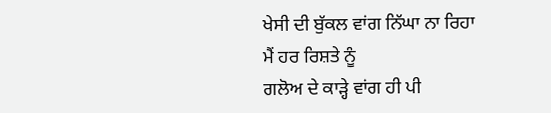ਖੇਸੀ ਦੀ ਬੁੱਕਲ ਵਾਂਗ ਨਿੱਘਾ ਨਾ ਰਿਹਾ
ਮੈਂ ਹਰ ਰਿਸ਼ਤੇ ਨੂੰ
ਗਲੋਅ ਦੇ ਕਾੜ੍ਹੇ ਵਾਂਗ ਹੀ ਪੀ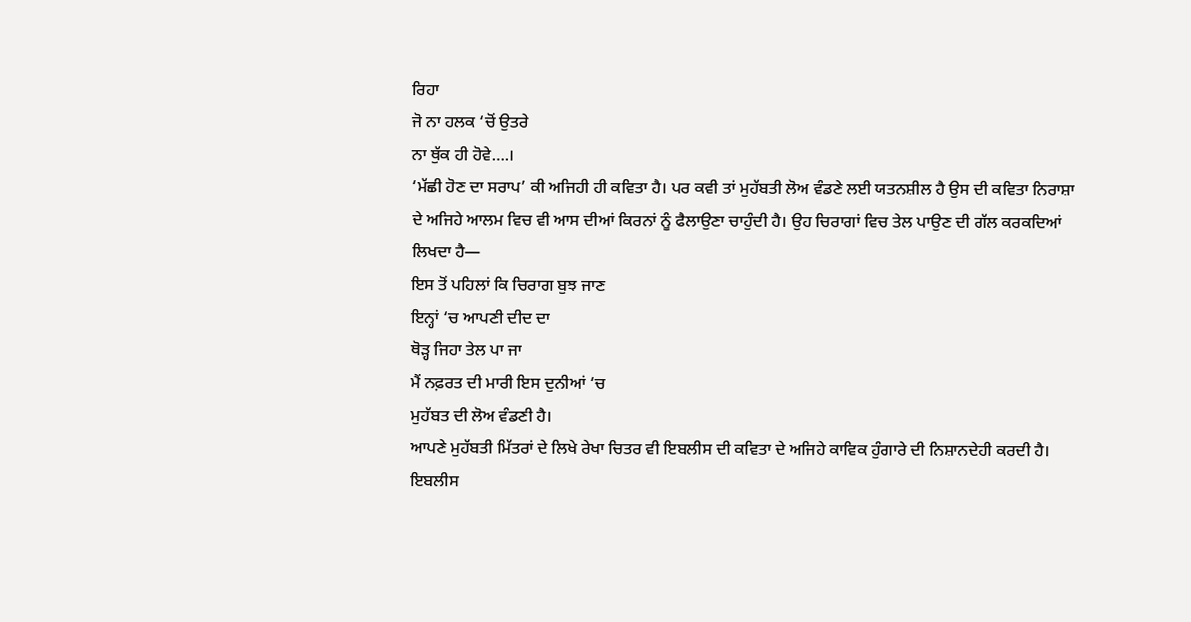ਰਿਹਾ
ਜੋ ਨਾ ਹਲਕ ‘ਚੋਂ ਉਤਰੇ
ਨਾ ਥੁੱਕ ਹੀ ਹੋਵੇ….।
‘ਮੱਛੀ ਹੋਣ ਦਾ ਸਰਾਪ’ ਕੀ ਅਜਿਹੀ ਹੀ ਕਵਿਤਾ ਹੈ। ਪਰ ਕਵੀ ਤਾਂ ਮੁਹੱਬਤੀ ਲੋਅ ਵੰਡਣੇ ਲਈ ਯਤਨਸ਼ੀਲ ਹੈ ਉਸ ਦੀ ਕਵਿਤਾ ਨਿਰਾਸ਼ਾ ਦੇ ਅਜਿਹੇ ਆਲਮ ਵਿਚ ਵੀ ਆਸ ਦੀਆਂ ਕਿਰਨਾਂ ਨੂੰ ਫੈਲਾਉਣਾ ਚਾਹੁੰਦੀ ਹੈ। ਉਹ ਚਿਰਾਗਾਂ ਵਿਚ ਤੇਲ ਪਾਉਣ ਦੀ ਗੱਲ ਕਰਕਦਿਆਂ ਲਿਖਦਾ ਹੈ—
ਇਸ ਤੋਂ ਪਹਿਲਾਂ ਕਿ ਚਿਰਾਗ ਬੁਝ ਜਾਣ
ਇਨ੍ਹਾਂ ‘ਚ ਆਪਣੀ ਦੀਦ ਦਾ
ਥੋੜ੍ਹ ਜਿਹਾ ਤੇਲ ਪਾ ਜਾ
ਮੈਂ ਨਫ਼ਰਤ ਦੀ ਮਾਰੀ ਇਸ ਦੁਨੀਆਂ ‘ਚ
ਮੁਹੱਬਤ ਦੀ ਲੋਅ ਵੰਡਣੀ ਹੈ।
ਆਪਣੇ ਮੁਹੱਬਤੀ ਮਿੱਤਰਾਂ ਦੇ ਲਿਖੇ ਰੇਖਾ ਚਿਤਰ ਵੀ ਇਬਲੀਸ ਦੀ ਕਵਿਤਾ ਦੇ ਅਜਿਹੇ ਕਾਵਿਕ ਹੁੰਗਾਰੇ ਦੀ ਨਿਸ਼ਾਨਦੇਹੀ ਕਰਦੀ ਹੈ।
ਇਬਲੀਸ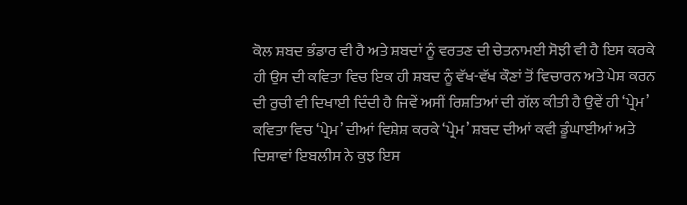ਕੋਲ ਸ਼ਬਦ ਭੰਡਾਰ ਵੀ ਹੈ ਅਤੇ ਸ਼ਬਦਾਂ ਨੂੰ ਵਰਤਣ ਦੀ ਚੇਤਨਾਮਈ ਸੋਝੀ ਵੀ ਹੈ ਇਸ ਕਰਕੇ ਹੀ ਉਸ ਦੀ ਕਵਿਤਾ ਵਿਚ ਇਕ ਹੀ ਸ਼ਬਦ ਨੂੰ ਵੱਖ-ਵੱਖ ਕੌਣਾਂ ਤੋਂ ਵਿਚਾਰਨ ਅਤੇ ਪੇਸ਼ ਕਰਨ ਦੀ ਰੁਚੀ ਵੀ ਦਿਖਾਈ ਦਿੰਦੀ ਹੈ ਜਿਵੇਂ ਅਸੀਂ ਰਿਸ਼ਤਿਆਂ ਦੀ ਗੱਲ ਕੀਤੀ ਹੈ ਉਵੇਂ ਹੀ ‘ਪ੍ਰੇਮ’ ਕਵਿਤਾ ਵਿਚ ‘ਪ੍ਰੇਮ’ ਦੀਆਂ ਵਿਸ਼ੇਸ਼ ਕਰਕੇ ‘ਪ੍ਰੇਮ’ ਸ਼ਬਦ ਦੀਆਂ ਕਵੀ ਡੂੰਘਾਈਆਂ ਅਤੇ ਦਿਸ਼ਾਵਾਂ ਇਬਲੀਸ ਨੇ ਕੁਝ ਇਸ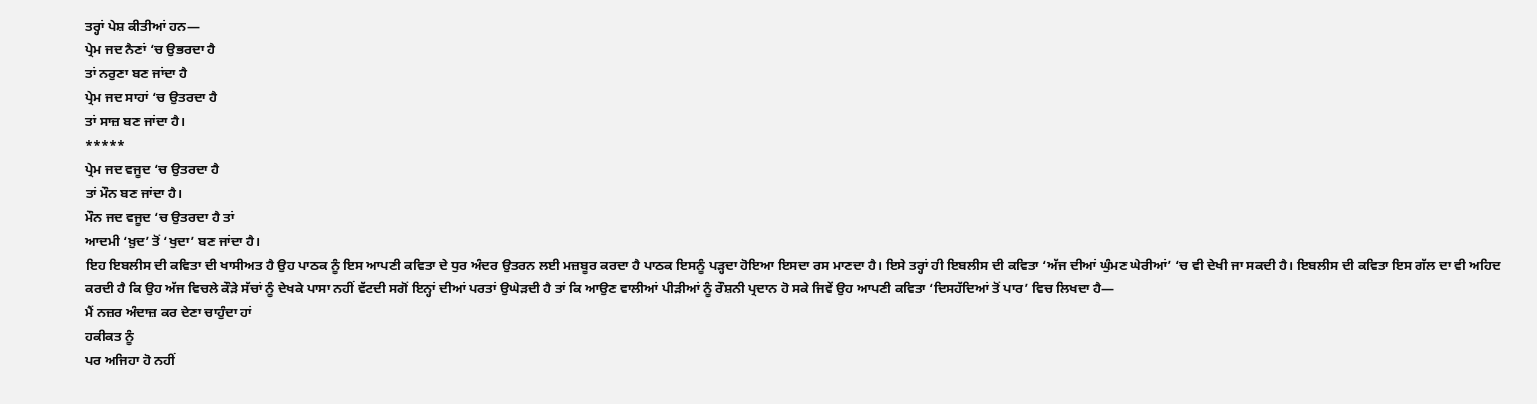ਤਰ੍ਹਾਂ ਪੇਸ਼ ਕੀਤੀਆਂ ਹਨ—
ਪ੍ਰੇਮ ਜਦ ਨੈਣਾਂ ‘ਚ ਉਭਰਦਾ ਹੈ
ਤਾਂ ਨਰੁਣਾ ਬਣ ਜਾਂਦਾ ਹੈ
ਪ੍ਰੇਮ ਜਦ ਸਾਹਾਂ ‘ਚ ਉਤਰਦਾ ਹੈ
ਤਾਂ ਸਾਜ਼ ਬਣ ਜਾਂਦਾ ਹੈ।
*****
ਪ੍ਰੇਮ ਜਦ ਵਜੂਦ ‘ਚ ਉਤਰਦਾ ਹੈ
ਤਾਂ ਮੌਨ ਬਣ ਜਾਂਦਾ ਹੈ।
ਮੌਨ ਜਦ ਵਜੂਦ ‘ਚ ਉਤਰਦਾ ਹੈ ਤਾਂ
ਆਦਮੀ ‘ਖ਼ੁਦ’ ਤੋਂ ‘ਖੁਦਾ’ ਬਣ ਜਾਂਦਾ ਹੈ।
ਇਹ ਇਬਲੀਸ ਦੀ ਕਵਿਤਾ ਦੀ ਖਾਸੀਅਤ ਹੈ ਉਹ ਪਾਠਕ ਨੂੰ ਇਸ ਆਪਣੀ ਕਵਿਤਾ ਦੇ ਧੁਰ ਅੰਦਰ ਉਤਰਨ ਲਈ ਮਜ਼ਬੂਰ ਕਰਦਾ ਹੈ ਪਾਠਕ ਇਸਨੂੰ ਪੜ੍ਹਦਾ ਹੋਇਆ ਇਸਦਾ ਰਸ ਮਾਣਦਾ ਹੈ। ਇਸੇ ਤਰ੍ਹਾਂ ਹੀ ਇਬਲੀਸ ਦੀ ਕਵਿਤਾ ‘ਅੱਜ ਦੀਆਂ ਘੁੰਮਣ ਘੇਰੀਆਂ’ ‘ਚ ਵੀ ਦੇਖੀ ਜਾ ਸਕਦੀ ਹੈ। ਇਬਲੀਸ ਦੀ ਕਵਿਤਾ ਇਸ ਗੱਲ ਦਾ ਵੀ ਅਹਿਦ ਕਰਦੀ ਹੈ ਕਿ ਉਹ ਅੱਜ ਵਿਚਲੇ ਕੌੜੇ ਸੱਚਾਂ ਨੂੰ ਦੇਖਕੇ ਪਾਸਾ ਨਹੀਂ ਵੱਟਦੀ ਸਗੋਂ ਇਨ੍ਹਾਂ ਦੀਆਂ ਪਰਤਾਂ ਉਘੇੜਦੀ ਹੈ ਤਾਂ ਕਿ ਆਉਣ ਵਾਲੀਆਂ ਪੀੜੀਆਂ ਨੂੰ ਰੌਸ਼ਨੀ ਪ੍ਰਦਾਨ ਹੋ ਸਕੇ ਜਿਵੇਂ ਉਹ ਆਪਣੀ ਕਵਿਤਾ ‘ਦਿਸਹੱਦਿਆਂ ਤੋਂ ਪਾਰ’ ਵਿਚ ਲਿਖਦਾ ਹੈ—
ਮੈਂ ਨਜ਼ਰ ਅੰਦਾਜ਼ ਕਰ ਦੇਣਾ ਚਾਹੁੰਦਾ ਹਾਂ
ਹਕੀਕਤ ਨੂੰ
ਪਰ ਅਜਿਹਾ ਹੋ ਨਹੀਂ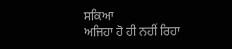ਸਕਿਆ
ਅਜਿਹਾ ਹੋ ਹੀ ਨਹੀਂ ਰਿਹਾ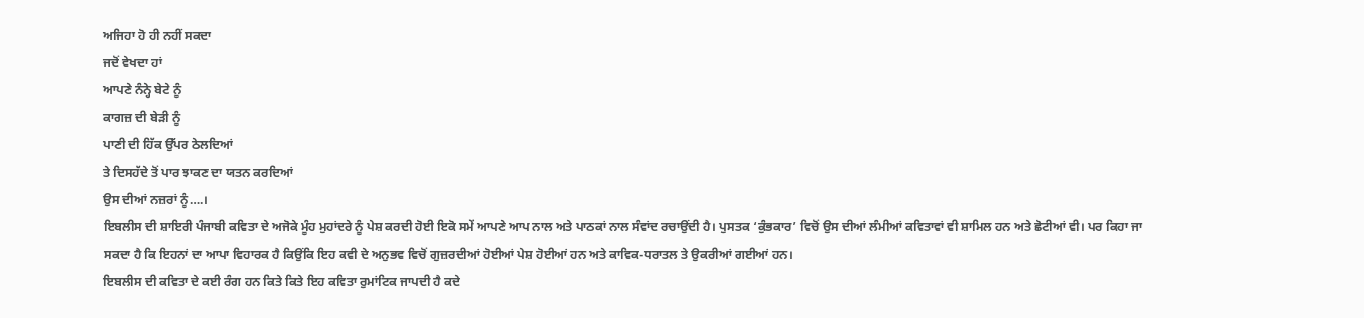ਅਜਿਹਾ ਹੋ ਹੀ ਨਹੀਂ ਸਕਦਾ
ਜਦੋਂ ਵੇਖਦਾ ਹਾਂ
ਆਪਣੇ ਨੰਨ੍ਹੇ ਬੇਟੇ ਨੂੰ
ਕਾਗਜ਼ ਦੀ ਬੇੜੀ ਨੂੰ
ਪਾਣੀ ਦੀ ਹਿੱਕ ਉੱਪਰ ਠੇਲਦਿਆਂ
ਤੇ ਦਿਸਹੱਦੇ ਤੋਂ ਪਾਰ ਝਾਕਣ ਦਾ ਯਤਨ ਕਰਦਿਆਂ
ਉਸ ਦੀਆਂ ਨਜ਼ਰਾਂ ਨੂੰ….।
ਇਬਲੀਸ ਦੀ ਸ਼ਾਇਰੀ ਪੰਜਾਬੀ ਕਵਿਤਾ ਦੇ ਅਜੋਕੇ ਮੂੰਹ ਮੁਹਾਂਦਰੇ ਨੂੰ ਪੇਸ਼ ਕਰਦੀ ਹੋਈ ਇਕੋ ਸਮੇਂ ਆਪਣੇ ਆਪ ਨਾਲ ਅਤੇ ਪਾਠਕਾਂ ਨਾਲ ਸੰਵਾਂਦ ਰਚਾਉਂਦੀ ਹੈ। ਪੁਸਤਕ ‘ਕੁੰਭਕਾਰ’ ਵਿਚੋਂ ਉਸ ਦੀਆਂ ਲੰਮੀਆਂ ਕਵਿਤਾਵਾਂ ਵੀ ਸ਼ਾਮਿਲ ਹਨ ਅਤੇ ਛੋਟੀਆਂ ਵੀ। ਪਰ ਕਿਹਾ ਜਾ ਸਕਦਾ ਹੈ ਕਿ ਇਹਨਾਂ ਦਾ ਆਪਾ ਵਿਹਾਰਕ ਹੈ ਕਿਉਂਕਿ ਇਹ ਕਵੀ ਦੇ ਅਨੁਭਵ ਵਿਚੋਂ ਗੁਜ਼ਰਦੀਆਂ ਹੋਈਆਂ ਪੇਸ਼ ਹੋਈਆਂ ਹਨ ਅਤੇ ਕਾਵਿਕ-ਧਰਾਤਲ ਤੇ ਉਕਰੀਆਂ ਗਈਆਂ ਹਨ।
ਇਬਲੀਸ ਦੀ ਕਵਿਤਾ ਦੇ ਕਈ ਰੰਗ ਹਨ ਕਿਤੇ ਕਿਤੇ ਇਹ ਕਵਿਤਾ ਰੁਮਾਂਟਿਕ ਜਾਪਦੀ ਹੈ ਕਦੇ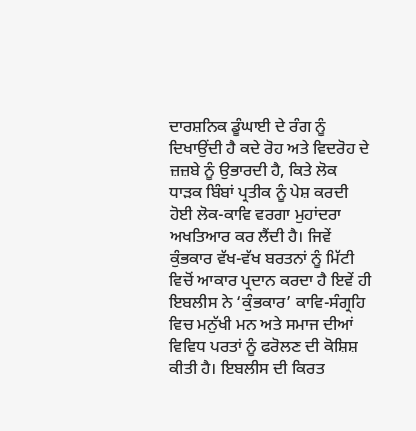ਦਾਰਸ਼ਨਿਕ ਡੂੰਘਾਈ ਦੇ ਰੰਗ ਨੂੰ ਦਿਖਾਉਂਦੀ ਹੈ ਕਦੇ ਰੋਹ ਅਤੇ ਵਿਦਰੋਹ ਦੇ ਜ਼ਜ਼ਬੇ ਨੂੰ ਉਭਾਰਦੀ ਹੈ, ਕਿਤੇ ਲੋਕ ਧਾੜਕ ਬਿੰਬਾਂ ਪ੍ਰਤੀਕ ਨੂੰ ਪੇਸ਼ ਕਰਦੀ ਹੋਈ ਲੋਕ-ਕਾਵਿ ਵਰਗਾ ਮੁਹਾਂਦਰਾ ਅਖਤਿਆਰ ਕਰ ਲੈਂਦੀ ਹੈ। ਜਿਵੇਂ ਕੁੰਭਕਾਰ ਵੱਖ-ਵੱਖ ਬਰਤਨਾਂ ਨੂੰ ਮਿੱਟੀ ਵਿਚੋਂ ਆਕਾਰ ਪ੍ਰਦਾਨ ਕਰਦਾ ਹੈ ਇਵੇਂ ਹੀ ਇਬਲੀਸ ਨੇ ‘ਕੁੰਭਕਾਰ’ ਕਾਵਿ-ਸੰਗ੍ਰਹਿ ਵਿਚ ਮਨੁੱਖੀ ਮਨ ਅਤੇ ਸਮਾਜ ਦੀਆਂ ਵਿਵਿਧ ਪਰਤਾਂ ਨੂੰ ਫਰੋਲਣ ਦੀ ਕੋਸ਼ਿਸ਼ ਕੀਤੀ ਹੈ। ਇਬਲੀਸ ਦੀ ਕਿਰਤ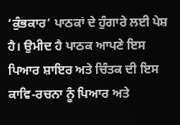‘ਕੁੰਭਕਾਰ’ ਪਾਠਕਾਂ ਦੇ ਹੁੰਗਾਰੇ ਲਈ ਪੇਸ਼ ਹੈ। ਉਮੀਦ ਹੈ ਪਾਠਕ ਆਪਣੇ ਇਸ ਪਿਆਰ ਸ਼ਾਇਰ ਅਤੇ ਚਿੰਤਕ ਦੀ ਇਸ ਕਾਵਿ-ਰਚਨਾ ਨੂੰ ਪਿਆਰ ਅਤੇ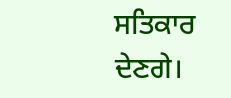ਸਤਿਕਾਰ ਦੇਣਗੇ।